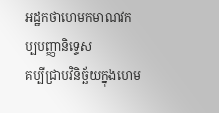អដ្ឋកថាហេមកមាណវកប្បបញ្ញានិទ្ទេស
គប្បីជ្រាបវិនិច្ឆ័យក្នុងហេម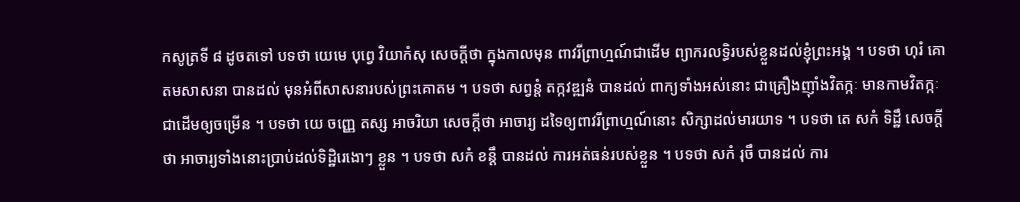កសូត្រទី ៨ ដូចតទៅ បទថា យេមេ បុព្វេ វិយាកំសុ សេចក្តីថា ក្នុងកាលមុន ពាវរីព្រាហ្មណ៍ជាដើម ព្យាករលទ្ធិរបស់ខ្លួនដល់ខ្ញុំព្រះអង្គ ។ បទថា ហុរំ គោតមសាសនា បានដល់ មុនអំពីសាសនារបស់ព្រះគោតម ។ បទថា សព្វន្តំ តក្កវឌ្ឍនំ បានដល់ ពាក្យទាំងអស់នោះ ជាគ្រឿងញ៉ាំងវិតក្កៈ មានកាមវិតក្កៈ ជាដើមឲ្យចម្រើន ។ បទថា យេ ចញ្ញេ តស្ស អាចរិយា សេចក្តីថា អាចារ្យ ដទៃឲ្យពាវរីព្រាហ្មណ៍នោះ សិក្សាដល់មារយាទ ។ បទថា តេ សកំ ទិដ្ឋឹ សេចក្តីថា អាចារ្យទាំងនោះប្រាប់ដល់ទិដ្ឋិរេងោៗ ខ្លួន ។ បទថា សកំ ខន្តឹ បានដល់ ការអត់ធន់របស់ខ្លួន ។ បទថា សកំ រុចឹ បានដល់ ការ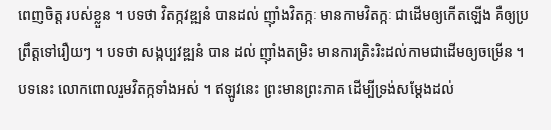ពេញចិត្ត របស់ខ្លួន ។ បទថា វិតក្កវឌ្ឍនំ បានដល់ ញ៉ាំងវិតក្កៈ មានកាមវិតក្កៈ ជាដើមឲ្យកើតឡើង គឺឲ្យប្រព្រឹត្តទៅរឿយៗ ។ បទថា សង្កប្បវឌ្ឍនំ បាន ដល់ ញ៉ាំងតម្រិះ មានការត្រិះរិះដល់កាមជាដើមឲ្យចម្រើន ។ បទនេះ លោកពោលរួមវិតក្កទាំងអស់ ។ ឥឡូវនេះ ព្រះមានព្រះភាគ ដើម្បីទ្រង់សម្តែងដល់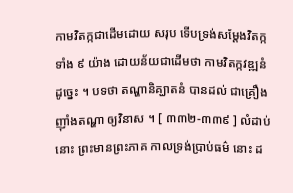កាមវិតក្កជាដើមដោយ សរុប ទើបទ្រង់សម្តែងវិតក្កទាំង ៩ យ៉ាង ដោយន័យជាដើមថា កាមវិតក្កវឌ្ឍនំ ដូច្នេះ ។ បទថា តណ្ហានិគ្ឃាតនំ បានដល់ ជាគ្រឿងញ៉ាំងតណ្ហា ឲ្យវិនាស ។ [ ៣៣២-៣៣៩ ] លំដាប់នោះ ព្រះមានព្រះភាគ កាលទ្រង់ប្រាប់ធម៌ នោះ ដ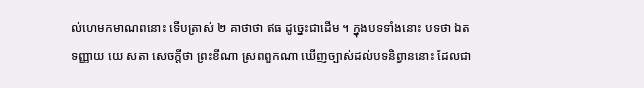ល់ហេមកមាណពនោះ ទើបត្រាស់ ២ គាថាថា ឥធ ដូច្នេះជាដើម ។ ក្នុងបទទាំងនោះ បទថា ឯតទញ្ញាយ យេ សតា សេចក្តីថា ព្រះខីណា ស្រពពួកណា ឃើញច្បាស់ដល់បទនិព្វាននោះ ដែលជា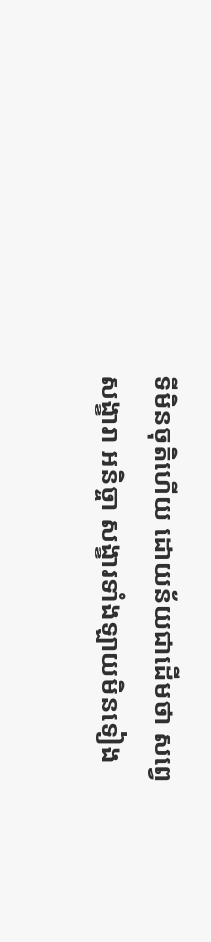ទីមិនចុតិហើយ ដោយន័យជាដើមថា សព្វេ សង្ខារា អនិច្ចា សង្ខារទាំងឡាយមិនទៀង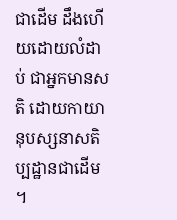ជាដើម ដឹងហើយដោយលំដាប់ ជាអ្នកមានសតិ ដោយកាយានុបស្សនាសតិប្បដ្ឋានជាដើម ។